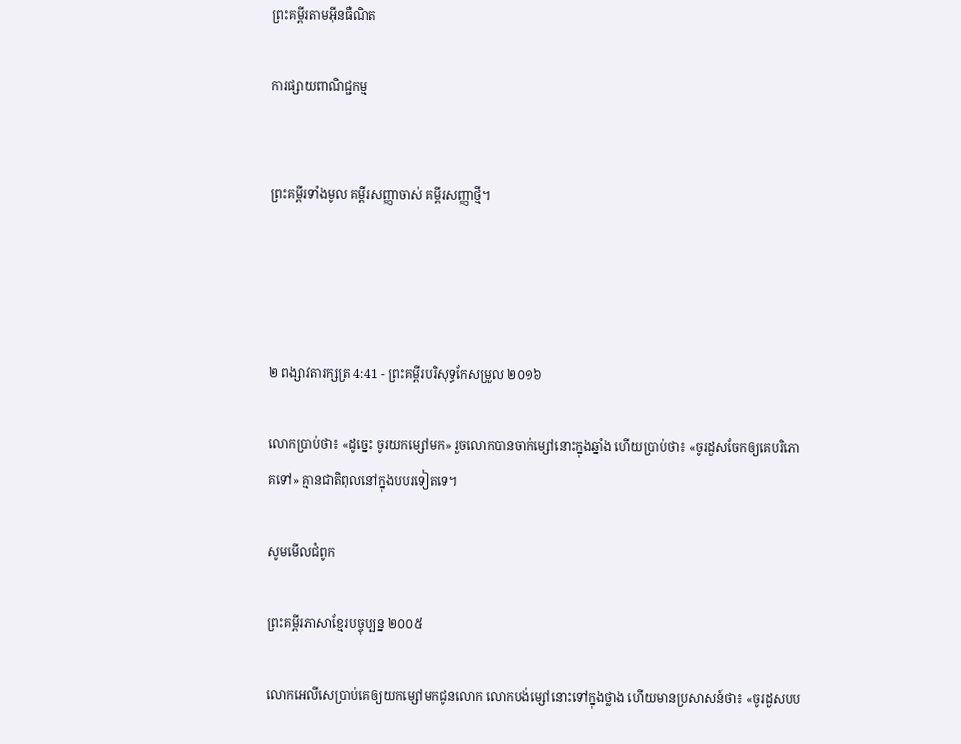ព្រះគម្ពីរតាមអ៊ីនធឺណិត

ការផ្សាយពាណិជ្ជកម្ម


ព្រះគម្ពីរទាំងមូល គម្ពីរសញ្ញាចាស់ គម្ពីរសញ្ញាថ្មី។




២ ពង្សាវ‌តារ‌ក្សត្រ 4:41 - ព្រះគម្ពីរបរិសុទ្ធកែសម្រួល ២០១៦

លោកប្រាប់ថា៖ «ដូច្នេះ ចូរយកម្សៅមក» រួចលោកបានចាក់ម្សៅនោះក្នុងឆ្នាំង ហើយប្រាប់ថា៖ «ចូរដួសចែកឲ្យគេបរិ‌ភោគទៅ» គ្មានជាតិពុលនៅក្នុងបបរទៀតទេ។

សូមមើលជំពូក

ព្រះគម្ពីរភាសាខ្មែរបច្ចុប្បន្ន ២០០៥

លោកអេលីសេប្រាប់គេឲ្យយកម្សៅមកជូនលោក លោកបង់ម្សៅនោះទៅក្នុងថ្លាង ហើយមានប្រសាសន៍ថា៖ «ចូរដួសបប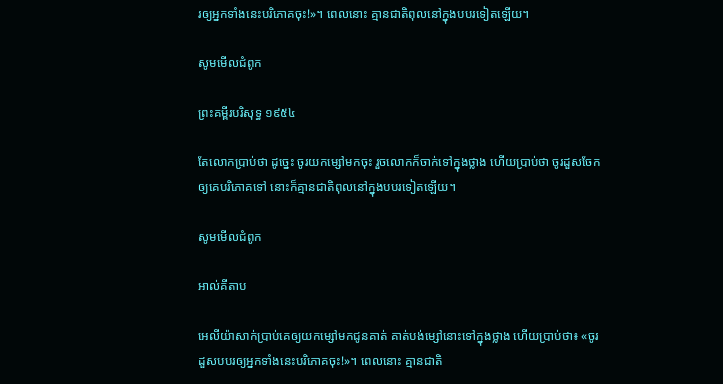រឲ្យអ្នកទាំងនេះបរិភោគចុះ!»។ ពេលនោះ គ្មានជាតិពុលនៅក្នុងបបរទៀតឡើយ។

សូមមើលជំពូក

ព្រះគម្ពីរបរិសុទ្ធ ១៩៥៤

តែលោកប្រាប់ថា ដូច្នេះ ចូរយកម្សៅមកចុះ រួចលោកក៏ចាក់ទៅក្នុងថ្លាង ហើយប្រាប់ថា ចូរដួសចែកឲ្យគេបរិភោគទៅ នោះក៏គ្មានជាតិពុលនៅក្នុងបបរទៀតឡើយ។

សូមមើលជំពូក

អាល់គីតាប

អេលី‌យ៉ាសាក់ប្រាប់គេឲ្យយកម្សៅមកជូនគាត់ គាត់បង់ម្សៅនោះទៅក្នុងថ្លាង ហើយប្រាប់ថា៖ «ចូរដួសបបរឲ្យអ្នកទាំងនេះបរិភោគចុះ!»។ ពេលនោះ គ្មានជាតិ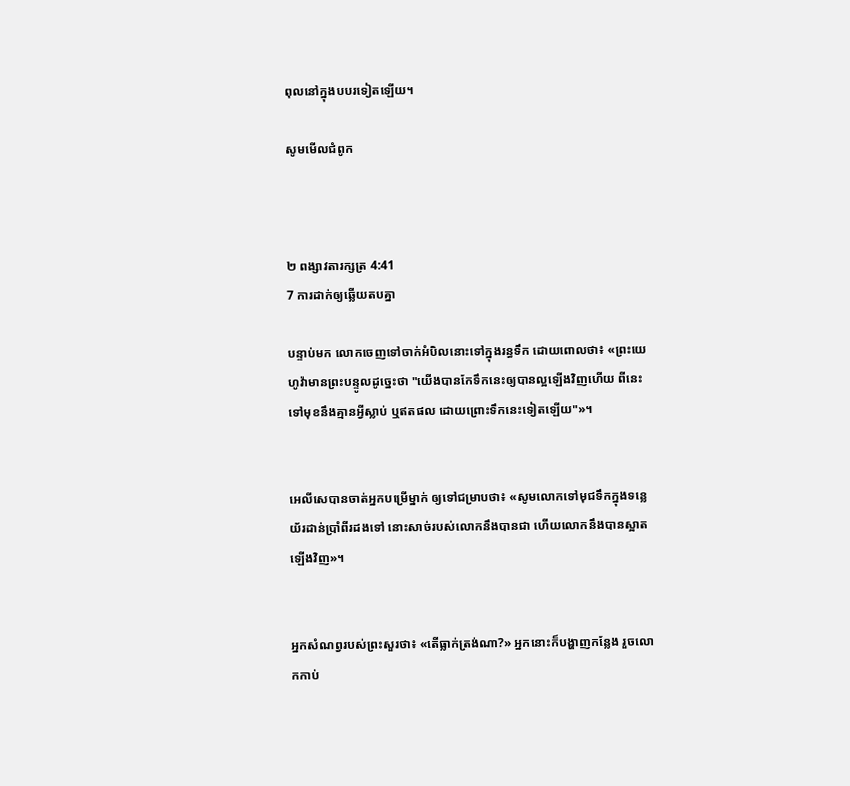ពុលនៅក្នុងបបរទៀតឡើយ។

សូមមើលជំពូក



២ ពង្សាវ‌តារ‌ក្សត្រ 4:41
7 ការដាក់ឲ្យឆ្លើយតបគ្នា

បន្ទាប់មក លោកចេញទៅចាក់អំបិលនោះទៅក្នុងរន្ធទឹក ដោយពោលថា៖ «ព្រះ‌យេហូវ៉ាមានព្រះ‌បន្ទូលដូច្នេះថា "យើងបានកែទឹកនេះឲ្យបានល្អឡើងវិញហើយ ពីនេះទៅមុខនឹងគ្មានអ្វីស្លាប់ ឬឥតផល ដោយព្រោះទឹកនេះទៀតឡើយ"»។


អេលី‌សេបានចាត់អ្នកបម្រើម្នាក់ ឲ្យទៅជម្រាបថា៖ «សូមលោកទៅមុជទឹកក្នុងទន្លេយ័រដាន់ប្រាំពីរដងទៅ នោះសាច់របស់លោកនឹងបានជា ហើយលោកនឹងបានស្អាតឡើងវិញ»។


អ្នកសំណព្វរបស់ព្រះសួរថា៖ «តើធ្លាក់ត្រង់ណា?» អ្នកនោះក៏បង្ហាញកន្លែង រួចលោកកាប់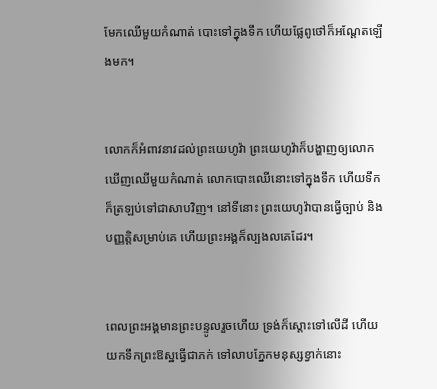មែកឈើមួយកំណាត់ បោះទៅក្នុងទឹក ហើយផ្លែពូថៅក៏អណ្តែតឡើងមក។


លោកក៏អំពាវ‌នាវដល់ព្រះ‌យេហូវ៉ា ព្រះ‌យេហូវ៉ាក៏បង្ហាញឲ្យលោកឃើញឈើមួយកំណាត់ លោកបោះឈើនោះទៅក្នុងទឹក ហើយទឹកក៏ត្រឡប់ទៅជាសាបវិញ។ នៅទីនោះ ព្រះ‌យេហូវ៉ាបានធ្វើច្បាប់ និងបញ្ញត្តិសម្រាប់គេ ហើយព្រះ‌អង្គក៏ល្បងលគេដែរ។


ពេលព្រះ‌អង្គមានព្រះ‌បន្ទូលរួចហើយ ទ្រង់ក៏ស្តោះទៅលើដី ហើយយកទឹកព្រះ‌ឱស្ឋធ្វើជាភក់ ទៅលាបភ្នែកមនុស្សខ្វាក់នោះ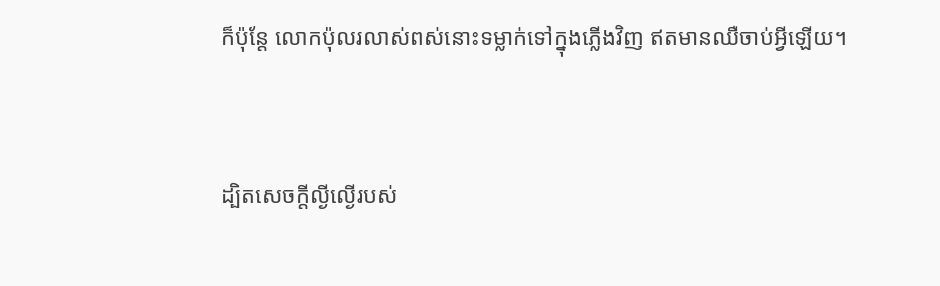ក៏ប៉ុន្ដែ លោកប៉ុលរលាស់ពស់នោះទម្លាក់ទៅក្នុងភ្លើងវិញ ឥតមានឈឺចាប់អ្វីឡើយ។


ដ្បិតសេចក្តីល្ងី‌ល្ងើរបស់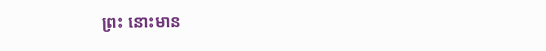ព្រះ នោះមាន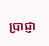ប្រាជ្ញា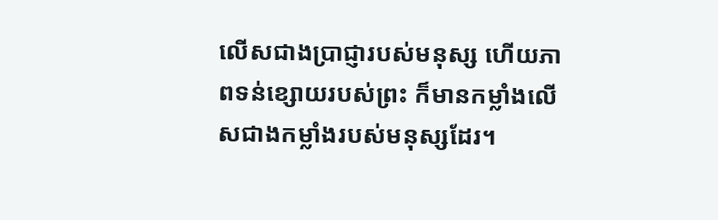លើសជាងប្រាជ្ញារបស់មនុស្ស ហើយភាពទន់ខ្សោយរបស់ព្រះ ក៏មានកម្លាំងលើសជាងកម្លាំងរបស់មនុស្សដែរ។